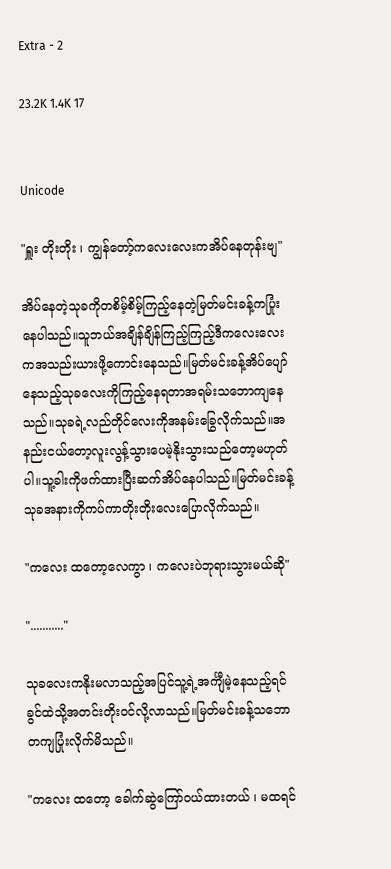Extra - 2

23.2K 1.4K 17


Unicode

"ရှူး တိုးတိုး ၊ ကျွန်တော့်ကလေးလေးကအိပ်နေတုန်းဗျ"

အိပ်နေတဲ့သုခကိုတစိမ့်စိမ့်ကြည့်နေတဲ့မြတ်မင်းခန့်ကပြုံးနေပါသည်။သူဘယ်အချိန်ချိန်ကြည့်ကြည့်ဒီကလေးလေးကအသည်းယားဖို့ကောင်းနေသည်။မြတ်မင်းခန့်အိပ်ပျော်နေသည့်သုခလေးကိုကြည့်နေရတာအရမ်းသဘောကျနေသည်။သုခရဲ့လည်တိုင်လေးကိုအနမ်းခြွေလိုက်သည်။အနည်းငယ်တော့လူးလွန့်သွားပေမဲ့နိုးသွားသည်တော့မဟုတ်ပါ။သူ့ခါးကိုဖက်ထားပြီးဆက်အိပ်နေပါသည်။မြတ်မင်းခန့်သုခအနားကိုကပ်ကာတိုးတိုးလေးပြောလိုက်သည်။

"ကလေး ထတော့လေကွာ ၊ ကလေးပဲဘုရားသွားမယ်ဆို"

"..........."

သုခလေးကနိုးမလာသည့်အပြင်သူ့ရဲ့အင်္ကျီမဲ့နေသည့်ရင်ခွင်ထဲသို့အတင်းတိုးဝင်လို့လာသည်။မြတ်မင်းခန့်သဘောတကျပြုံးလိုက်မိသည်။

"ကလေး ထတော့ ခေါက်ဆွဲကြော်ဝယ်ထားတယ် ၊ မထရင်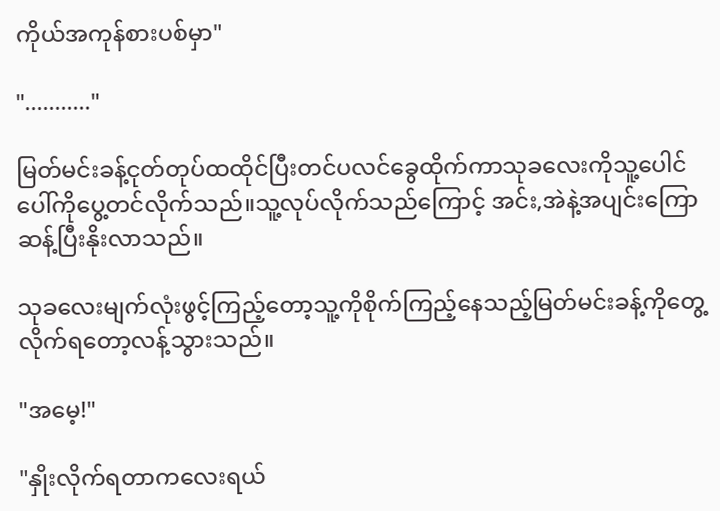ကိုယ်အကုန်စားပစ်မှာ"

"..........."

မြတ်မင်းခန့်ငုတ်တုပ်ထထိုင်ပြီးတင်ပလင်ခွေထိုက်ကာသုခလေးကိုသူ့ပေါင်ပေါ်ကိုပွေ့တင်လိုက်သည်။သူ့လုပ်လိုက်သည်ကြောင့် အင်း,အဲနဲ့အပျင်းကြောဆန့်ပြီးနိုးလာသည်။

သုခလေးမျက်လုံးဖွင့်ကြည့်တော့သူ့ကိုစိုက်ကြည့်နေသည့်မြတ်မင်းခန့်ကိုတွေ့လိုက်ရတော့လန့်သွားသည်။

"အမေ့!"

"နှိုးလိုက်ရတာကလေးရယ်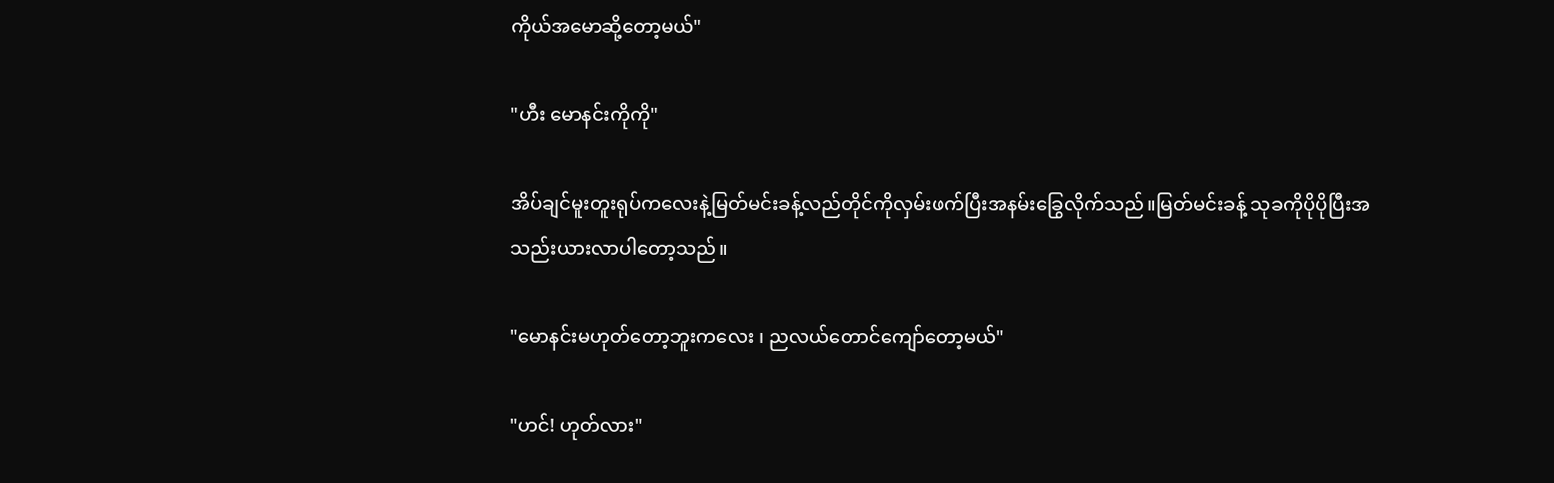ကိုယ်အမောဆို့တော့မယ်"

"ဟီး မောနင်းကိုကို"

အိပ်ချင်မူးတူးရုပ်ကလေးနဲ့မြတ်မင်းခန့်လည်တိုင်ကိုလှမ်းဖက်ပြီးအနမ်းခြွေလိုက်သည်။မြတ်မင်းခန့် သုခကိုပိုပိုပြီးအသည်းယားလာပါတော့သည်။

"မောနင်းမဟုတ်တော့ဘူးကလေး ၊ ညလယ်တောင်ကျော်တော့မယ်"

"ဟင်! ဟုတ်လား"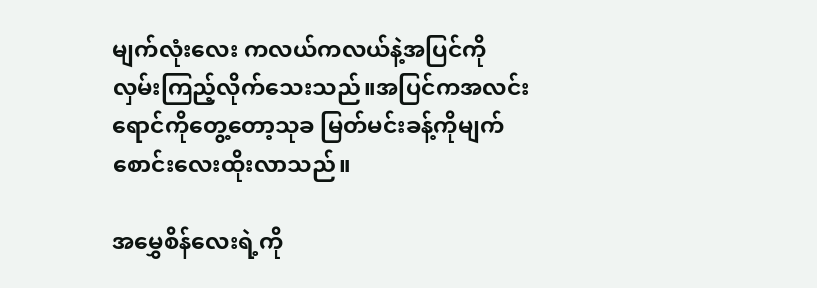မျက်လုံးလေး ကလယ်ကလယ်နဲ့အပြင်ကိုလှမ်းကြည့်လိုက်သေးသည်။အပြင်ကအလင်းရောင်ကိုတွေ့တော့သုခ မြတ်မင်းခန့်ကိုမျက်စောင်းလေးထိုးလာသည်။

အမွှေစိန်လေးရဲ့ကို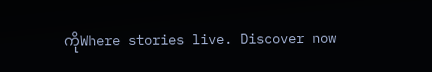ကိုWhere stories live. Discover now